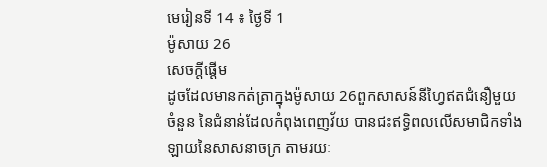មេរៀនទី 14 ៖ ថ្ងៃទី 1
ម៉ូសាយ 26
សេចក្តីផ្ដើម
ដូចដែលមានកត់ត្រាក្នុងម៉ូសាយ 26ពួកសាសន៍នីហ្វៃឥតជំនឿមួយចំនួន នៃជំនាន់ដែលកំពុងពេញវ័យ បានជះឥទ្ធិពលលើសមាជិកទាំងឡាយនៃសាសនាចក្រ តាមរយៈ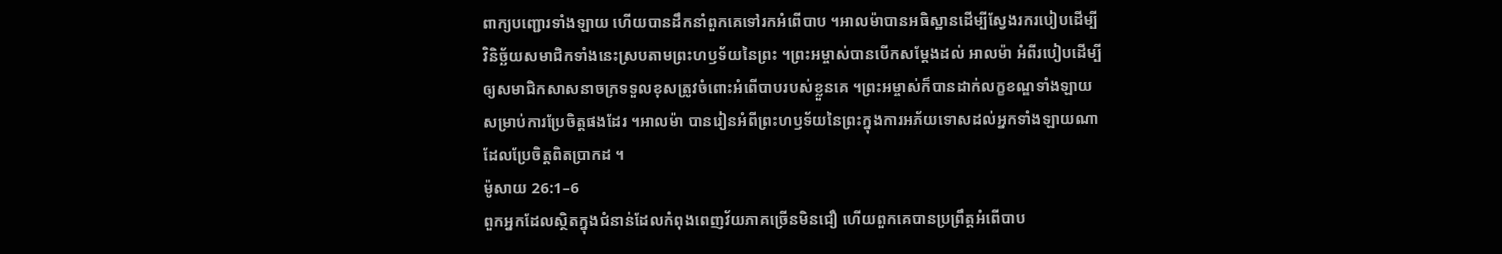ពាក្យបញ្ជោរទាំងឡាយ ហើយបានដឹកនាំពួកគេទៅរកអំពើបាប ។អាលម៉ាបានអធិស្ឋានដើម្បីស្វែងរករបៀបដើម្បីវិនិច្ឆ័យសមាជិកទាំងនេះស្របតាមព្រះហឫទ័យនៃព្រះ ។ព្រះអម្ចាស់បានបើកសម្តែងដល់ អាលម៉ា អំពីរបៀបដើម្បីឲ្យសមាជិកសាសនាចក្រទទួលខុសត្រូវចំពោះអំពើបាបរបស់ខ្លួនគេ ។ព្រះអម្ចាស់ក៏បានដាក់លក្ខខណ្ឌទាំងឡាយសម្រាប់ការប្រែចិត្តផងដែរ ។អាលម៉ា បានរៀនអំពីព្រះហឫទ័យនៃព្រះក្នុងការអភ័យទោសដល់អ្នកទាំងឡាយណាដែលប្រែចិត្តពិតប្រាកដ ។
ម៉ូសាយ 26:1–6
ពួកអ្នកដែលស្ថិតក្នុងជំនាន់ដែលកំពុងពេញវ័យភាគច្រើនមិនជឿ ហើយពួកគេបានប្រព្រឹត្តអំពើបាប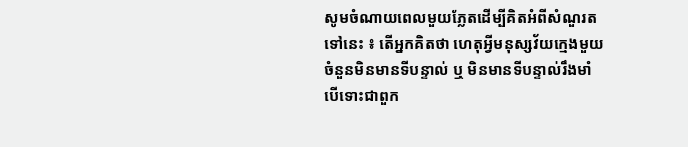សូមចំណាយពេលមួយភ្លែតដើម្បីគិតអំពីសំណួរតទៅនេះ ៖ តើអ្នកគិតថា ហេតុអ្វីមនុស្សវ័យក្មេងមួយចំនួនមិនមានទីបន្ទាល់ ឬ មិនមានទីបន្ទាល់រឹងមាំ បើទោះជាពួក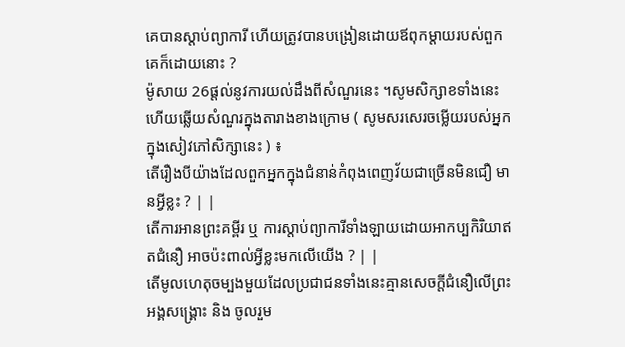គេបានស្តាប់ព្យាការី ហើយត្រូវបានបង្រៀនដោយឪពុកម្តាយរបស់ពួកគេក៏ដោយនោះ ?
ម៉ូសាយ 26ផ្តល់នូវការយល់ដឹងពីសំណួរនេះ ។សូមសិក្សាខទាំងនេះ ហើយឆ្លើយសំណួរក្នុងតារាងខាងក្រោម ( សូមសរសេរចម្លើយរបស់អ្នកក្នុងសៀវភៅសិក្សានេះ ) ៖
តើរឿងបីយ៉ាងដែលពួកអ្នកក្នុងជំនាន់កំពុងពេញវ័យជាច្រើនមិនជឿ មានអ្វីខ្លះ ? | |
តើការអានព្រះគម្ពីរ ឬ ការស្តាប់ព្យាការីទាំងឡាយដោយអាកប្បកិរិយាឥតជំនឿ អាចប៉ះពាល់អ្វីខ្លះមកលើយើង ? | |
តើមូលហេតុចម្បងមួយដែលប្រជាជនទាំងនេះគ្មានសេចក្តីជំនឿលើព្រះអង្គសង្គ្រោះ និង ចូលរួម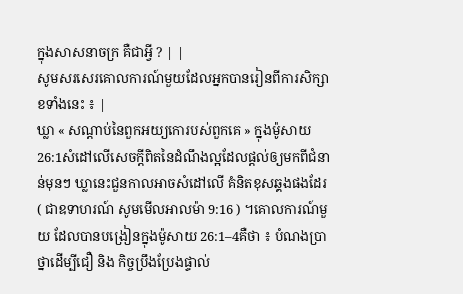ក្នុងសាសនាចក្រ គឺជាអ្វី ? | |
សូមសរសេរគោលការណ៍មួយដែលអ្នកបានរៀនពីការសិក្សាខទាំងនេះ ៖ |
ឃ្លា « សណ្តាប់នៃពួកអយ្យកោរបស់ពួកគេ » ក្នុងម៉ូសាយ 26:1សំដៅលើសេចក្តីពិតនៃដំណឹងល្អដែលផ្តល់ឲ្យមកពីជំនាន់មុនៗ ឃ្លានេះជួនកាលអាចសំដៅលើ គំនិតខុសឆ្គងផងដែរ ( ជាឧទាហរណ៍ សូមមើលអាលម៉ា 9:16 ) ។គោលការណ៍មួយ ដែលបានបង្រៀនក្នុងម៉ូសាយ 26:1–4គឺថា ៖ បំណងប្រាថ្នាដើម្បីជឿ និង កិច្ចប្រឹងប្រែងផ្ទាល់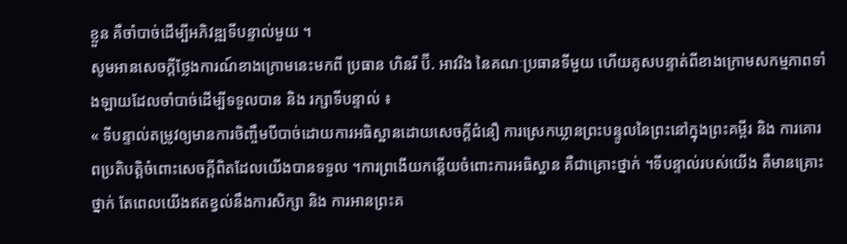ខ្លួន គឺចាំបាច់ដើម្បីអភិវឌ្ឍទីបន្ទាល់មួយ ។
សូមអានសេចក្តីថ្លែងការណ៍ខាងក្រោមនេះមកពី ប្រធាន ហិនរី ប៊ី. អាវរិង នៃគណៈប្រធានទីមួយ ហើយគូសបន្ទាត់ពីខាងក្រោមសកម្មភាពទាំងឡាយដែលចាំបាច់ដើម្បីទទួលបាន និង រក្សាទីបន្ទាល់ ៖
« ទីបន្ទាល់តម្រូវឲ្យមានការចិញ្ចឹមបីបាច់ដោយការអធិស្ឋានដោយសេចក្តីជំនឿ ការស្រេកឃ្លានព្រះបន្ទូលនៃព្រះនៅក្នុងព្រះគម្ពីរ និង ការគោរពប្រតិបត្តិចំពោះសេចក្តីពិតដែលយើងបានទទួល ។ការព្រងើយកន្តើយចំពោះការអធិស្ឋាន គឺជាគ្រោះថ្នាក់ ។ទីបន្ទាល់របស់យើង គឺមានគ្រោះថ្នាក់ តែពេលយើងឥតខ្វល់នឹងការសិក្សា និង ការអានព្រះគ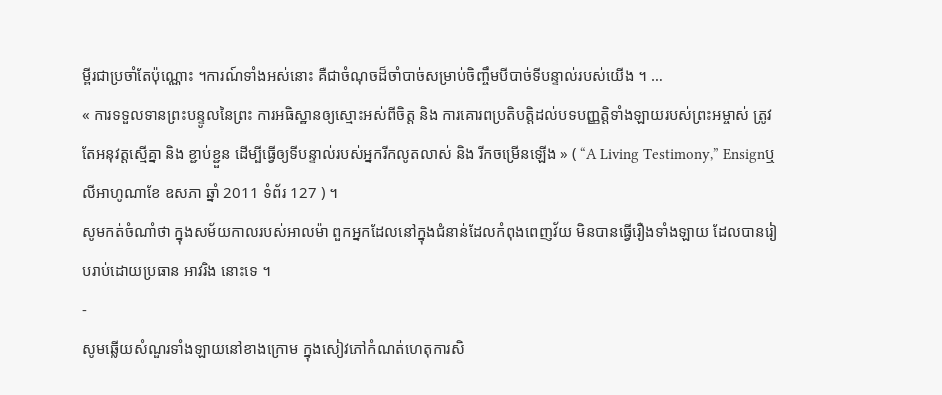ម្ពីរជាប្រចាំតែប៉ុណ្ណោះ ។ការណ៍ទាំងអស់នោះ គឺជាចំណុចដ៏ចាំបាច់សម្រាប់ចិញ្ចឹមបីបាច់ទីបន្ទាល់របស់យើង ។ …
« ការទទួលទានព្រះបន្ទូលនៃព្រះ ការអធិស្ឋានឲ្យស្មោះអស់ពីចិត្ត និង ការគោរពប្រតិបត្តិដល់បទបញ្ញត្តិទាំងឡាយរបស់ព្រះអម្ចាស់ ត្រូវតែអនុវត្តស្មើគ្នា និង ខ្ជាប់ខ្ជួន ដើម្បីធ្វើឲ្យទីបន្ទាល់របស់អ្នករីកលូតលាស់ និង រីកចម្រើនឡើង » ( “A Living Testimony,” Ensignឬលីអាហូណាខែ ឧសភា ឆ្នាំ 2011 ទំព័រ 127 ) ។
សូមកត់ចំណាំថា ក្នុងសម័យកាលរបស់អាលម៉ា ពួកអ្នកដែលនៅក្នុងជំនាន់ដែលកំពុងពេញវ័យ មិនបានធ្វើរឿងទាំងឡាយ ដែលបានរៀបរាប់ដោយប្រធាន អាវរិង នោះទេ ។
-
សូមឆ្លើយសំណួរទាំងឡាយនៅខាងក្រោម ក្នុងសៀវភៅកំណត់ហេតុការសិ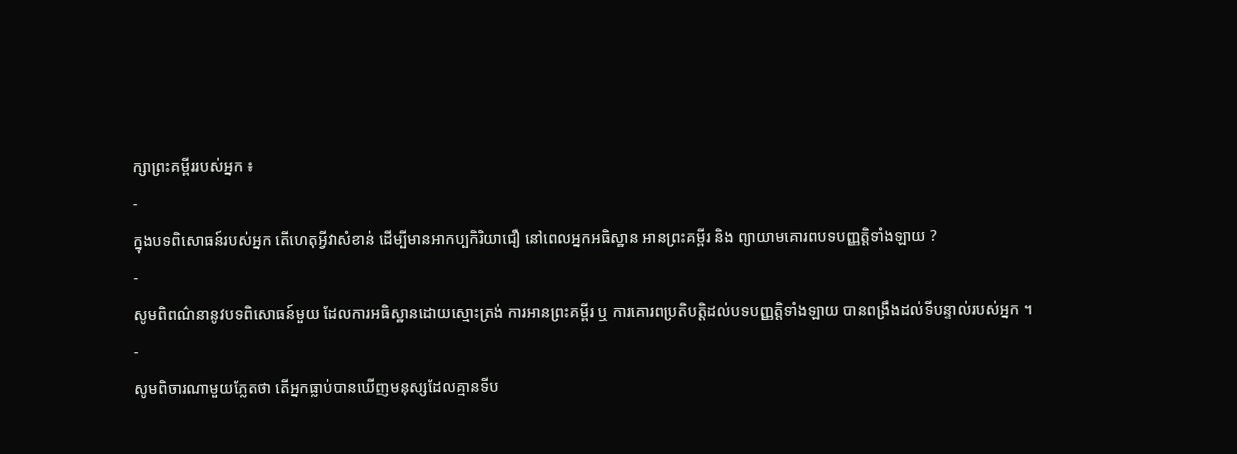ក្សាព្រះគម្ពីររបស់អ្នក ៖
-
ក្នុងបទពិសោធន៍របស់អ្នក តើហេតុអ្វីវាសំខាន់ ដើម្បីមានអាកប្បកិរិយាជឿ នៅពេលអ្នកអធិស្ឋាន អានព្រះគម្ពីរ និង ព្យាយាមគោរពបទបញ្ញត្តិទាំងឡាយ ?
-
សូមពិពណ៌នានូវបទពិសោធន៍មួយ ដែលការអធិស្ឋានដោយស្មោះត្រង់ ការអានព្រះគម្ពីរ ឬ ការគោរពប្រតិបត្តិដល់បទបញ្ញត្តិទាំងឡាយ បានពង្រឹងដល់ទីបន្ទាល់របស់អ្នក ។
-
សូមពិចារណាមួយភ្លែតថា តើអ្នកធ្លាប់បានឃើញមនុស្សដែលគ្មានទីប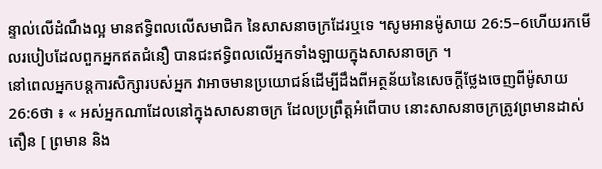ន្ទាល់លើដំណឹងល្អ មានឥទ្ធិពលលើសមាជិក នៃសាសនាចក្រដែរឬទេ ។សូមអានម៉ូសាយ 26:5–6ហើយរកមើលរបៀបដែលពួកអ្នកឥតជំនឿ បានជះឥទ្ធិពលលើអ្នកទាំងឡាយក្នុងសាសនាចក្រ ។
នៅពេលអ្នកបន្តការសិក្សារបស់អ្នក វាអាចមានប្រយោជន៍ដើម្បីដឹងពីអត្ថន័យនៃសេចក្តីថ្លែងចេញពីម៉ូសាយ 26:6ថា ៖ « អស់អ្នកណាដែលនៅក្នុងសាសនាចក្រ ដែលប្រព្រឹត្តអំពើបាប នោះសាសនាចក្រត្រូវព្រមានដាស់តឿន [ ព្រមាន និង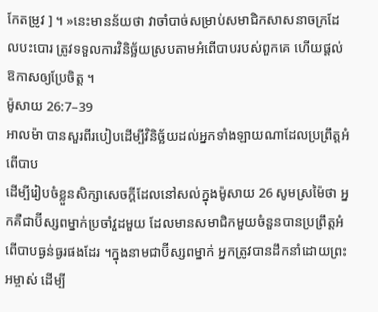កែតម្រូវ ] ។ »នេះមានន័យថា វាចាំបាច់សម្រាប់សមាជិកសាសនាចក្រដែលបះបោរ ត្រូវទទួលការវិនិច្ឆ័យស្របតាមអំពើបាបរបស់ពួកគេ ហើយផ្តល់ឱកាសឲ្យប្រែចិត្ត ។
ម៉ូសាយ 26:7–39
អាលម៉ា បានសួរពីរបៀបដើម្បីវិនិច្ឆ័យដល់អ្នកទាំងឡាយណាដែលប្រព្រឹត្តអំពើបាប
ដើម្បីរៀបចំខ្លួនសិក្សាសេចក្តីដែលនៅសល់ក្នុងម៉ូសាយ 26 សូមស្រម៉ៃថា អ្នកគឺជាប៊ីស្សពម្នាក់ប្រចាំវួដមួយ ដែលមានសមាជិកមួយចំនួនបានប្រព្រឹត្តអំពើបាបធ្ងន់ធ្ងរផងដែរ ។ក្នុងនាមជាប៊ីស្សពម្នាក់ អ្នកត្រូវបានដឹកនាំដោយព្រះអម្ចាស់ ដើម្បី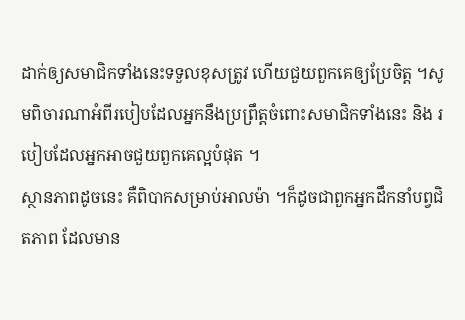ដាក់ឲ្យសមាជិកទាំងនេះទទួលខុសត្រូវ ហើយជួយពួកគេឲ្យប្រែចិត្ត ។សូមពិចារណាអំពីរបៀបដែលអ្នកនឹងប្រព្រឹត្តចំពោះសមាជិកទាំងនេះ និង របៀបដែលអ្នកអាចជួយពួកគេល្អបំផុត ។
ស្ថានភាពដូចនេះ គឺពិបាកសម្រាប់អាលម៉ា ។ក៏ដូចជាពួកអ្នកដឹកនាំបព្វជិតភាព ដែលមាន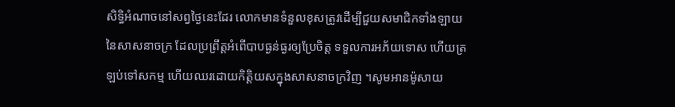សិទ្ធិអំណាចនៅសព្វថ្ងៃនេះដែរ លោកមានទំនួលខុសត្រូវដើម្បីជួយសមាជិកទាំងឡាយនៃសាសនាចក្រ ដែលប្រព្រឹត្តអំពើបាបធ្ងន់ធ្ងរឲ្យប្រែចិត្ត ទទួលការអភ័យទោស ហើយត្រឡប់ទៅសកម្ម ហើយឈរដោយកិត្តិយសក្នុងសាសនាចក្រវិញ ។សូមអានម៉ូសាយ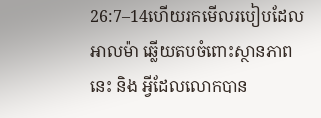26:7–14ហើយរកមើលរបៀបដែល អាលម៉ា ឆ្លើយតបចំពោះស្ថានភាពនេះ និង អ្វីដែលលោកបាន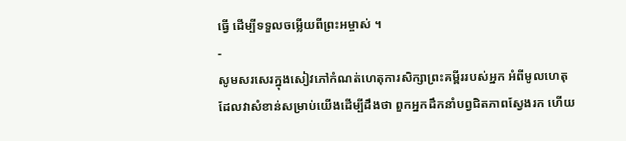ធ្វើ ដើម្បីទទួលចម្លើយពីព្រះអម្ចាស់ ។
-
សូមសរសេរក្នុងសៀវភៅកំណត់ហេតុការសិក្សាព្រះគម្ពីររបស់អ្នក អំពីមូលហេតុដែលវាសំខាន់សម្រាប់យើងដើម្បីដឹងថា ពួកអ្នកដឹកនាំបព្វជិតភាពស្វែងរក ហើយ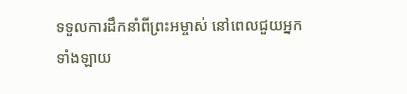ទទួលការដឹកនាំពីព្រះអម្ចាស់ នៅពេលជួយអ្នកទាំងឡាយ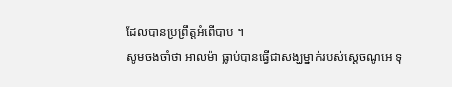ដែលបានប្រព្រឹត្តអំពើបាប ។
សូមចងចាំថា អាលម៉ា ធ្លាប់បានធ្វើជាសង្ឃម្នាក់របស់ស្តេចណូអេ ទុ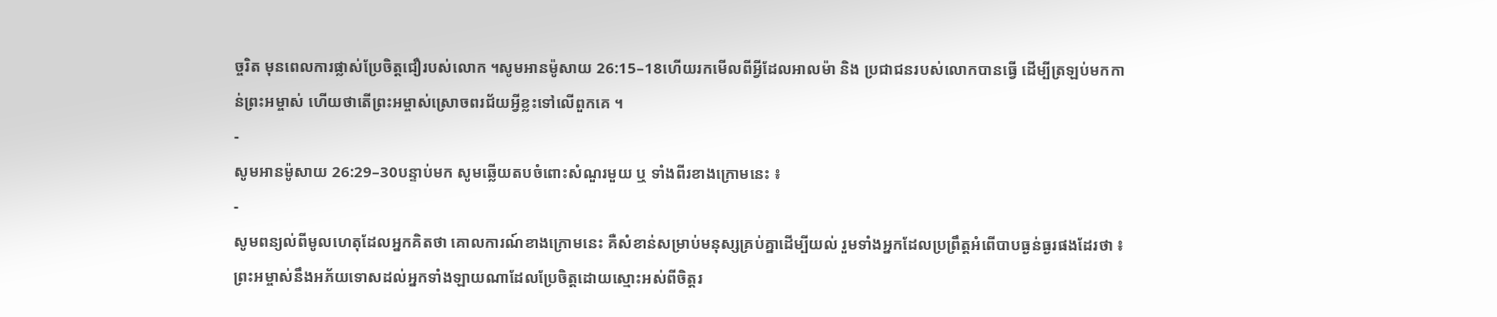ច្ចរិត មុនពេលការផ្លាស់ប្រែចិត្តជឿរបស់លោក ។សូមអានម៉ូសាយ 26:15–18ហើយរកមើលពីអ្វីដែលអាលម៉ា និង ប្រជាជនរបស់លោកបានធ្វើ ដើម្បីត្រឡប់មកកាន់ព្រះអម្ចាស់ ហើយថាតើព្រះអម្ចាស់ស្រោចពរជ័យអ្វីខ្លះទៅលើពួកគេ ។
-
សូមអានម៉ូសាយ 26:29–30បន្ទាប់មក សូមឆ្លើយតបចំពោះសំណួរមួយ ឬ ទាំងពីរខាងក្រោមនេះ ៖
-
សូមពន្យល់ពីមូលហេតុដែលអ្នកគិតថា គោលការណ៍ខាងក្រោមនេះ គឺសំខាន់សម្រាប់មនុស្សគ្រប់គ្នាដើម្បីយល់ រួមទាំងអ្នកដែលប្រព្រឹត្តអំពើបាបធ្ងន់ធ្ងរផងដែរថា ៖ ព្រះអម្ចាស់នឹងអភ័យទោសដល់អ្នកទាំងឡាយណាដែលប្រែចិត្តដោយស្មោះអស់ពីចិត្តរ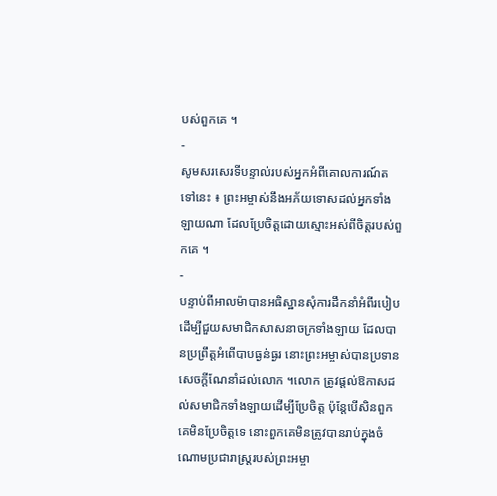បស់ពួកគេ ។
-
សូមសរសេរទីបន្ទាល់របស់អ្នកអំពីគោលការណ៍តទៅនេះ ៖ ព្រះអម្ចាស់នឹងអភ័យទោសដល់អ្នកទាំងឡាយណា ដែលប្រែចិត្តដោយស្មោះអស់ពីចិត្តរបស់ពួកគេ ។
-
បន្ទាប់ពីអាលម៉ាបានអធិស្ឋានសុំការដឹកនាំអំពីរបៀបដើម្បីជួយសមាជិកសាសនាចក្រទាំងឡាយ ដែលបានប្រព្រឹត្តអំពើបាបធ្ងន់ធ្ងរ នោះព្រះអម្ចាស់បានប្រទានសេចក្តីណែនាំដល់លោក ។លោក ត្រូវផ្តល់ឱកាសដល់សមាជិកទាំងឡាយដើម្បីប្រែចិត្ត ប៉ុន្តែបើសិនពួកគេមិនប្រែចិត្តទេ នោះពួកគេមិនត្រូវបានរាប់ក្នុងចំណោមប្រជារាស្ត្ររបស់ព្រះអម្ចា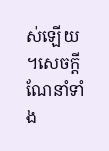ស់ឡើយ ។សេចក្តីណែនាំទាំង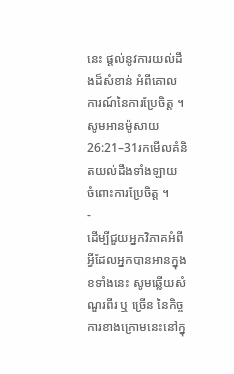នេះ ផ្តល់នូវការយល់ដឹងដ៏សំខាន់ អំពីគោលការណ៍នៃការប្រែចិត្ត ។សូមអានម៉ូសាយ 26:21–31រកមើលគំនិតយល់ដឹងទាំងឡាយ ចំពោះការប្រែចិត្ត ។
-
ដើម្បីជួយអ្នកវិភាគអំពីអ្វីដែលអ្នកបានអានក្នុងខទាំងនេះ សូមឆ្លើយសំណួរពីរ ឬ ច្រើន នៃកិច្ចការខាងក្រោមនេះនៅក្នុ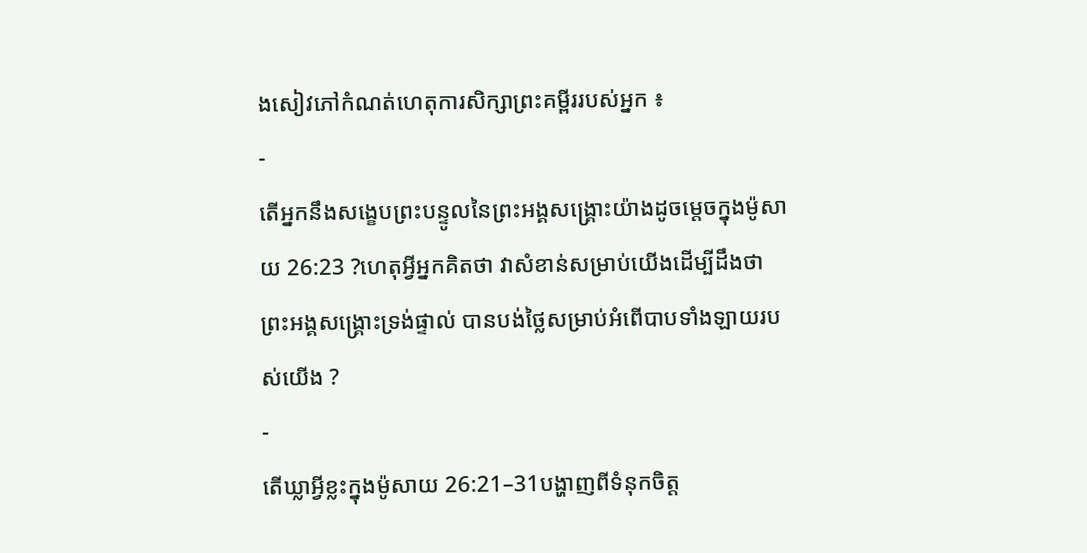ងសៀវភៅកំណត់ហេតុការសិក្សាព្រះគម្ពីររបស់អ្នក ៖
-
តើអ្នកនឹងសង្ខេបព្រះបន្ទូលនៃព្រះអង្គសង្គ្រោះយ៉ាងដូចម្តេចក្នុងម៉ូសាយ 26:23 ?ហេតុអ្វីអ្នកគិតថា វាសំខាន់សម្រាប់យើងដើម្បីដឹងថា ព្រះអង្គសង្គ្រោះទ្រង់ផ្ទាល់ បានបង់ថ្លៃសម្រាប់អំពើបាបទាំងឡាយរបស់យើង ?
-
តើឃ្លាអ្វីខ្លះក្នុងម៉ូសាយ 26:21–31បង្ហាញពីទំនុកចិត្ត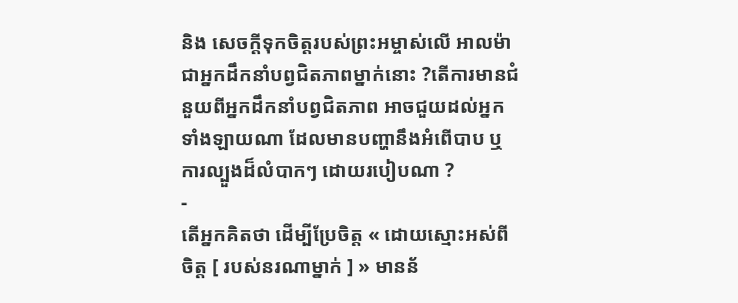និង សេចក្តីទុកចិត្តរបស់ព្រះអម្ចាស់លើ អាលម៉ា ជាអ្នកដឹកនាំបព្វជិតភាពម្នាក់នោះ ?តើការមានជំនួយពីអ្នកដឹកនាំបព្វជិតភាព អាចជួយដល់អ្នកទាំងឡាយណា ដែលមានបញ្ហានឹងអំពើបាប ឬ ការល្បួងដ៏លំបាកៗ ដោយរបៀបណា ?
-
តើអ្នកគិតថា ដើម្បីប្រែចិត្ត « ដោយស្មោះអស់ពីចិត្ត [ របស់នរណាម្នាក់ ] » មានន័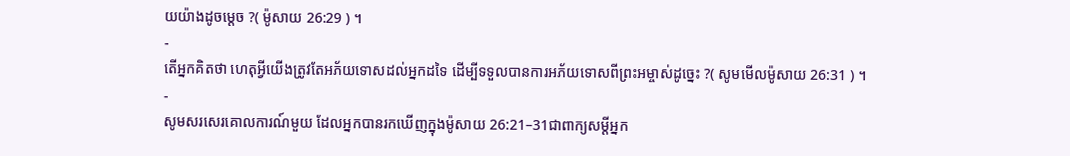យយ៉ាងដូចម្តេច ?( ម៉ូសាយ 26:29 ) ។
-
តើអ្នកគិតថា ហេតុអ្វីយើងត្រូវតែអភ័យទោសដល់អ្នកដទៃ ដើម្បីទទួលបានការអភ័យទោសពីព្រះអម្ចាស់ដូច្នេះ ?( សូមមើលម៉ូសាយ 26:31 ) ។
-
សូមសរសេរគោលការណ៍មួយ ដែលអ្នកបានរកឃើញក្នុងម៉ូសាយ 26:21–31ជាពាក្យសម្តីអ្នក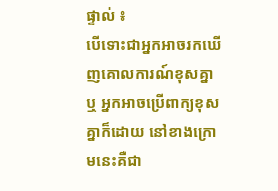ផ្ទាល់ ៖
បើទោះជាអ្នកអាចរកឃើញគោលការណ៍ខុសគ្នា ឬ អ្នកអាចប្រើពាក្យខុសគ្នាក៏ដោយ នៅខាងក្រោមនេះគឺជា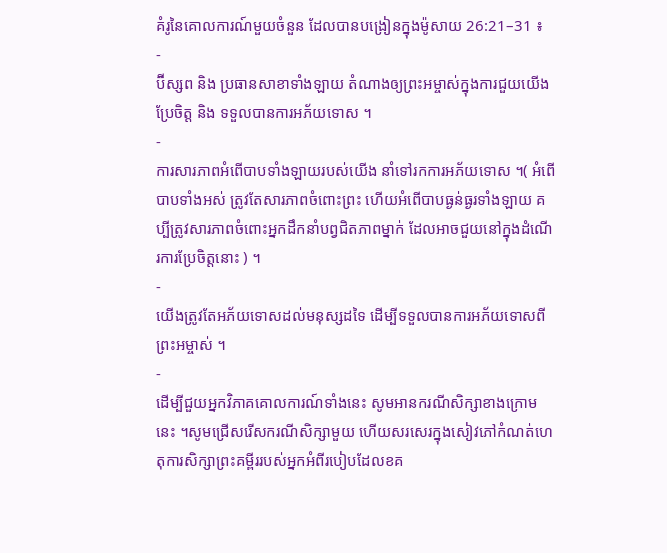គំរូនៃគោលការណ៍មួយចំនួន ដែលបានបង្រៀនក្នុងម៉ូសាយ 26:21–31 ៖
-
ប៊ីស្សព និង ប្រធានសាខាទាំងឡាយ តំណាងឲ្យព្រះអម្ចាស់ក្នុងការជួយយើងប្រែចិត្ត និង ទទួលបានការអភ័យទោស ។
-
ការសារភាពអំពើបាបទាំងឡាយរបស់យើង នាំទៅរកការអភ័យទោស ។( អំពើបាបទាំងអស់ ត្រូវតែសារភាពចំពោះព្រះ ហើយអំពើបាបធ្ងន់ធ្ងរទាំងឡាយ គប្បីត្រូវសារភាពចំពោះអ្នកដឹកនាំបព្វជិតភាពម្នាក់ ដែលអាចជួយនៅក្នុងដំណើរការប្រែចិត្តនោះ ) ។
-
យើងត្រូវតែអភ័យទោសដល់មនុស្សដទៃ ដើម្បីទទួលបានការអភ័យទោសពីព្រះអម្ចាស់ ។
-
ដើម្បីជួយអ្នកវិភាគគោលការណ៍ទាំងនេះ សូមអានករណីសិក្សាខាងក្រោមនេះ ។សូមជ្រើសរើសករណីសិក្សាមួយ ហើយសរសេរក្នុងសៀវភៅកំណត់ហេតុការសិក្សាព្រះគម្ពីររបស់អ្នកអំពីរបៀបដែលខគ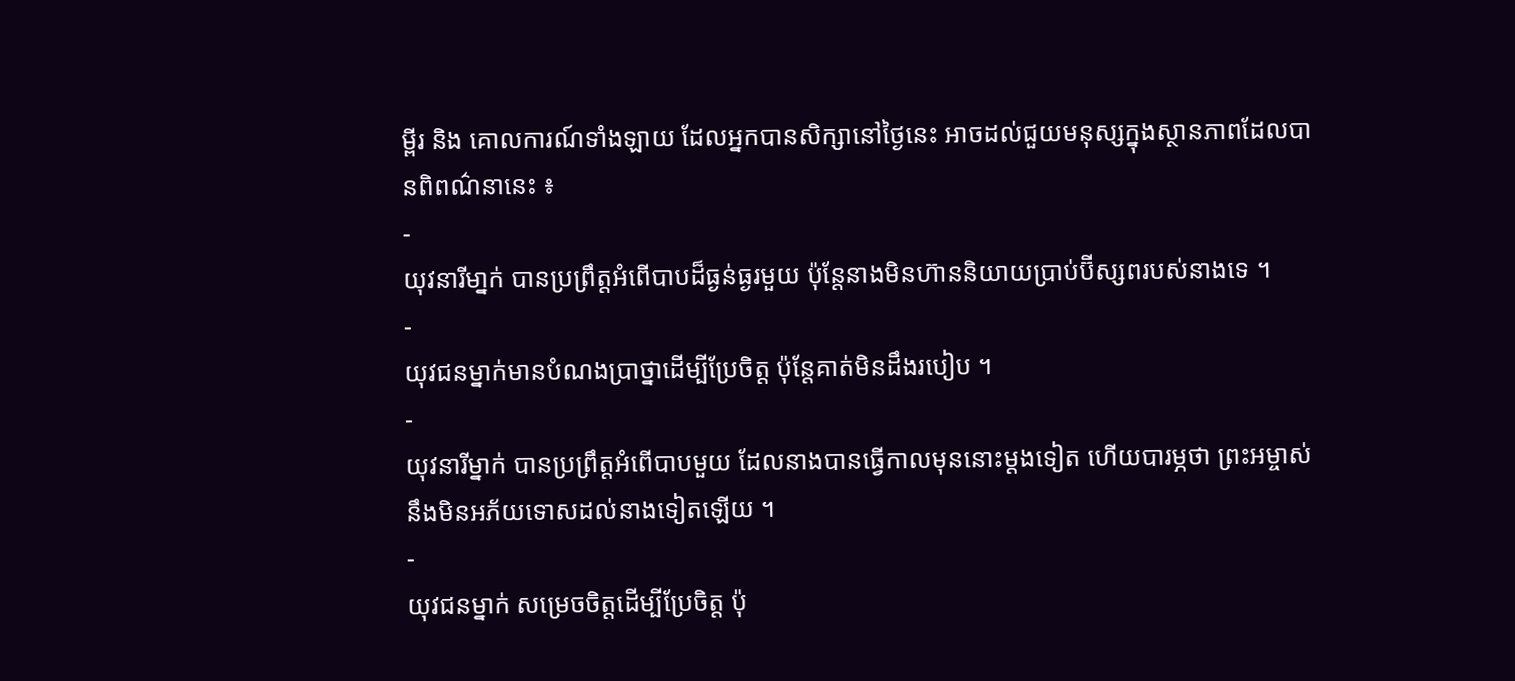ម្ពីរ និង គោលការណ៍ទាំងឡាយ ដែលអ្នកបានសិក្សានៅថ្ងៃនេះ អាចដល់ជួយមនុស្សក្នុងស្ថានភាពដែលបានពិពណ៌នានេះ ៖
-
យុវនារីមា្នក់ បានប្រព្រឹត្តអំពើបាបដ៏ធ្ងន់ធ្ងរមួយ ប៉ុន្តែនាងមិនហ៊ាននិយាយប្រាប់ប៊ីស្សពរបស់នាងទេ ។
-
យុវជនម្នាក់មានបំណងប្រាថ្នាដើម្បីប្រែចិត្ត ប៉ុន្តែគាត់មិនដឹងរបៀប ។
-
យុវនារីម្នាក់ បានប្រព្រឹត្តអំពើបាបមួយ ដែលនាងបានធ្វើកាលមុននោះម្ដងទៀត ហើយបារម្ភថា ព្រះអម្ចាស់នឹងមិនអភ័យទោសដល់នាងទៀតឡើយ ។
-
យុវជនម្នាក់ សម្រេចចិត្តដើម្បីប្រែចិត្ត ប៉ុ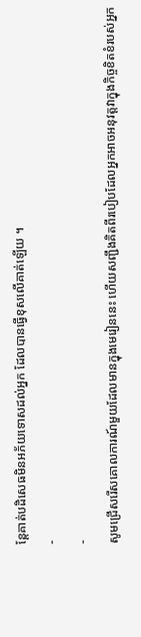ន្តែគាត់បដិសេធមិនអភ័យទោសដល់អ្នក ដែលបានធ្វើខុសលើគាត់ឡើយ ។
-
-
សូមជ្រើសរើសគោលការណ៍មួយដែលមានក្នុងមេរៀននេះ ហើយសញ្ជឹងគិតពីរបៀបដែលអ្នកអាចអនុវត្តវាក្នុងកិច្ចខិតខំរបស់អ្នក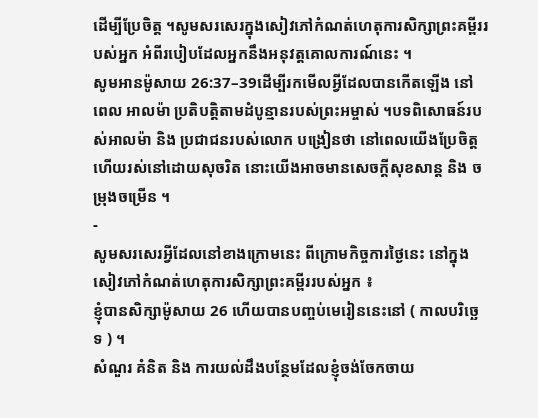ដើម្បីប្រែចិត្ត ។សូមសរសេរក្នុងសៀវភៅកំណត់ហេតុការសិក្សាព្រះគម្ពីររបស់អ្នក អំពីរបៀបដែលអ្នកនឹងអនុវត្តគោលការណ៍នេះ ។
សូមអានម៉ូសាយ 26:37–39ដើម្បីរកមើលអ្វីដែលបានកើតឡើង នៅពេល អាលម៉ា ប្រតិបត្តិតាមដំបូន្មានរបស់ព្រះអម្ចាស់ ។បទពិសោធន៍របស់អាលម៉ា និង ប្រជាជនរបស់លោក បង្រៀនថា នៅពេលយើងប្រែចិត្ត ហើយរស់នៅដោយសុចរិត នោះយើងអាចមានសេចក្តីសុខសាន្ត និង ចម្រុងចម្រើន ។
-
សូមសរសេរអ្វីដែលនៅខាងក្រោមនេះ ពីក្រោមកិច្ចការថ្ងៃនេះ នៅក្នុងសៀវភៅកំណត់ហេតុការសិក្សាព្រះគម្ពីររបស់អ្នក ៖
ខ្ញុំបានសិក្សាម៉ូសាយ 26 ហើយបានបញ្ចប់មេរៀននេះនៅ ( កាលបរិច្ឆេទ ) ។
សំណួរ គំនិត និង ការយល់ដឹងបន្ថែមដែលខ្ញុំចង់ចែកចាយ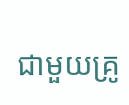ជាមួយគ្រូ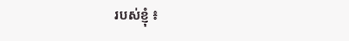របស់ខ្ញុំ ៖